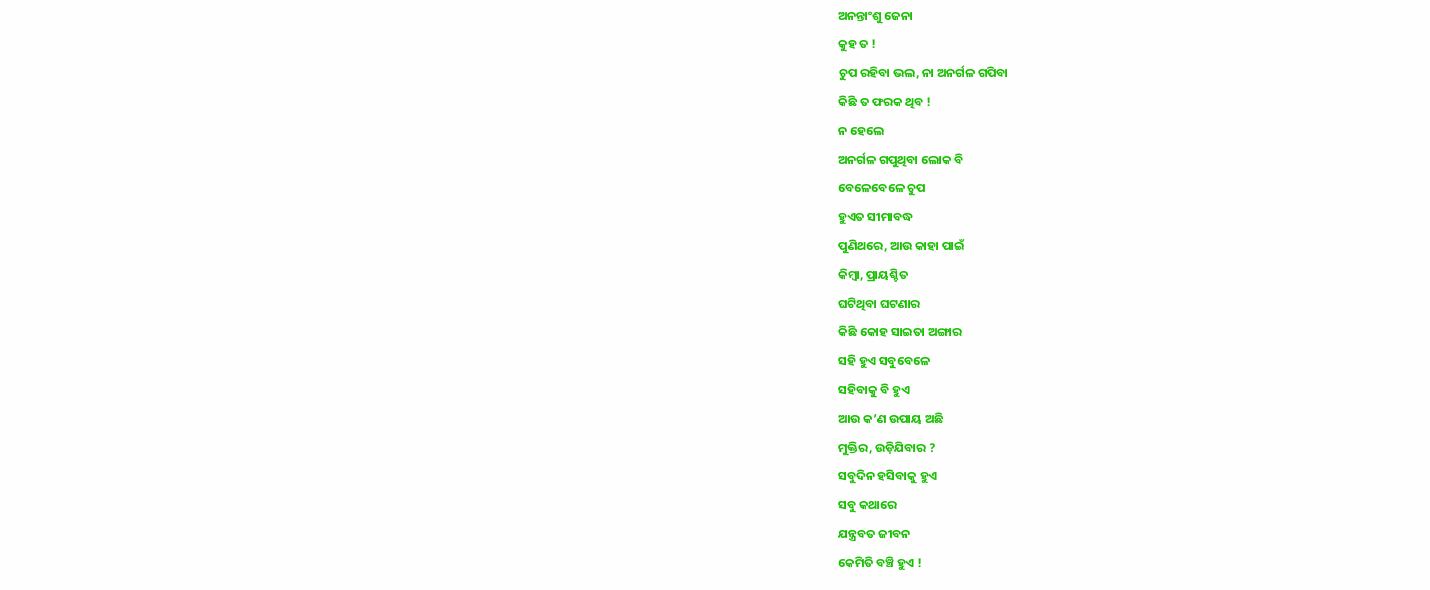ଅନନ୍ତାଂଶୁ ଜେନା
କୁହ ତ !
ଚୁପ ରହିବା ଭଲ, ନା ଅନର୍ଗଳ ଗପିବା
କିଛି ତ ଫରକ ଥିବ !
ନ ହେଲେ
ଅନର୍ଗଳ ଗପୁଥିବା ଲୋକ ବି
ବେଳେବେଳେ ଚୁପ
ହୁଏତ ସୀମାବଦ୍ଧ
ପୁଣିଥରେ, ଆଉ କାହା ପାଇଁ
କିମ୍ବା, ପ୍ରାୟଶ୍ଚିତ
ଘଟିଥିବା ଘଟଣାର
କିଛି କୋହ ସାଇତା ଅଙ୍ଗାର
ସହି ହୁଏ ସବୁବେଳେ
ସହିବାକୁ ବି ହୁଏ
ଆଉ କ’ଣ ଉପାୟ ଅଛି
ମୁକ୍ତିର, ଉଡ଼ିଯିବାର ?
ସବୁଦିନ ହସିବାକୁ ହୁଏ
ସବୁ କଥାରେ
ଯନ୍ତ୍ରବତ ଜୀବନ
କେମିତି ବଞ୍ଚି ହୁଏ !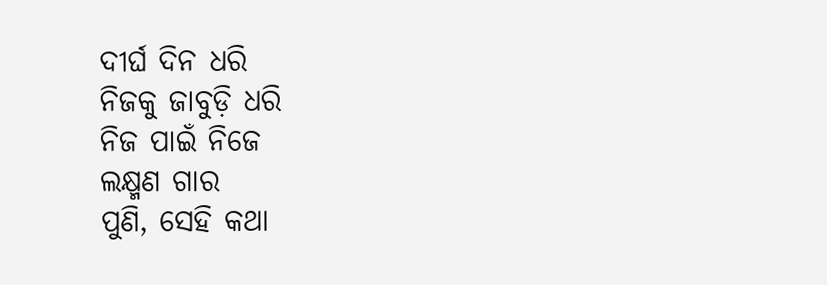ଦୀର୍ଘ ଦିନ ଧରି
ନିଜକୁ ଜାବୁଡ଼ି ଧରି
ନିଜ ପାଇଁ ନିଜେ
ଲକ୍ଷ୍ମଣ ଗାର
ପୁଣି, ସେହି କଥା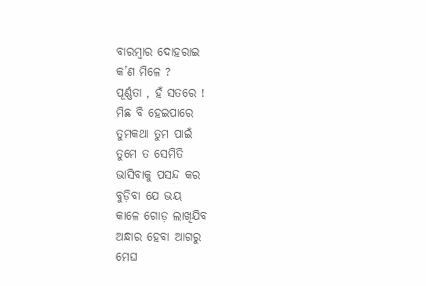ବାରମ୍ବାର ଦୋହରାଇ
କ’ଣ ମିଳେ ?
ପୂର୍ଣ୍ଣତା , ହଁ ସତରେ !
ମିଛ ବି ହେଇପାରେ
ତୁମକଥା ତୁମ ପାଇଁ
ତୁମେ ତ ସେମିତି
ଭାସିବାକୁ ପସନ୍ଦ କର
ବୁଡ଼ିବା ଯେ ଭୟ
କାଳେ ଗୋଡ଼ ଲାଖିଯିବ
ଅନ୍ଧାର ହେବା ଆଗରୁ
ମେଘ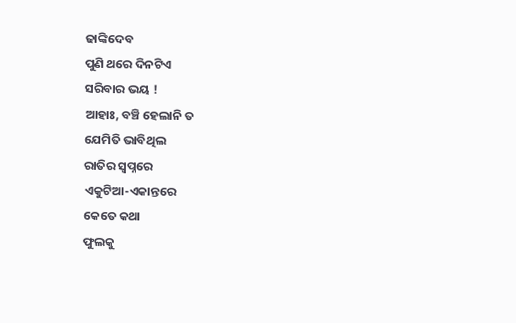ଢାଙ୍କିଦେବ
ପୁଣି ଥରେ ଦିନଟିଏ
ସରିବାର ଭୟ !
ଆହାଃ, ବଞ୍ଚି ହେଲାନି ତ
ଯେମିତି ଭାବିଥିଲ
ରାତିର ସ୍ୱପ୍ନରେ
ଏକୁଟିଆ-ଏକାନ୍ତରେ
କେତେ କଥା
ଫୁଲକୁ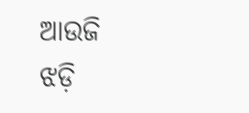ଆଉଜି
ଝଡ଼ି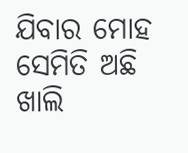ଯିବାର ମୋହ
ସେମିତି ଅଛି
ଖାଲି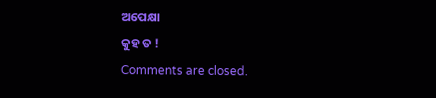ଅପେକ୍ଷା
କୁହ ତ !
Comments are closed.